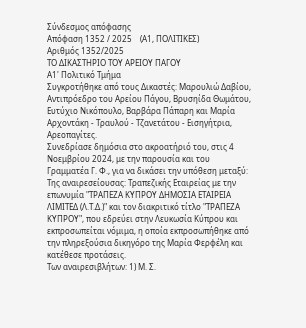Σύνδεσμος απόφασης
Απόφαση 1352 / 2025    (Α1, ΠΟΛΙΤΙΚΕΣ)
Αριθμός 1352/2025
ΤΟ ΔΙΚΑΣΤΗΡΙΟ ΤΟΥ ΑΡΕΙΟΥ ΠΑΓΟΥ
Α1' Πολιτικό Τμήμα
Συγκροτήθηκε από τους Δικαστές: Μαρουλιώ Δαβίου, Αντιπρόεδρο του Αρείου Πάγου, Βρυσηίδα Θωμάτου, Ευτύχιο Νικόπουλο, Βαρβάρα Πάπαρη και Μαρία Αρχοντάκη - Τραυλού - Τζανετάτου - Εισηγήτρια, Αρεοπαγίτες.
Συνεδρίασε δημόσια στο ακροατήριό του, στις 4 Νοεμβρίου 2024, με την παρουσία και του Γραμματέα Γ. Φ., για να δικάσει την υπόθεση μεταξύ:
Της αναιρεσείουσας: Τραπεζικής Εταιρείας με την επωνυμία "ΤΡΑΠΕΖΑ ΚΥΠΡΟΥ ΔΗΜΟΣΙΑ ΕΤΑΙΡΕΙΑ ΛΙΜΙΤΕΔ (Λ.Τ.Δ.)" και τον διακριτικό τίτλο "ΤΡΑΠΕΖΑ ΚΥΠΡΟΥ", που εδρεύει στην Λευκωσία Κύπρου και εκπροσωπείται νόμιμα, η οποία εκπροσωπήθηκε από την πληρεξούσια δικηγόρο της Μαρία Φερφέλη και κατέθεσε προτάσεις.
Των αναιρεσιβλήτων: 1) Μ. Σ.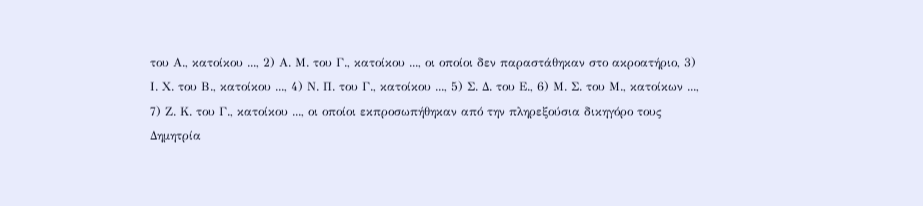του Α., κατοίκου ..., 2) Α. Μ. του Γ., κατοίκου ..., οι οποίοι δεν παραστάθηκαν στο ακροατήριο, 3) Ι. Χ. του Β., κατοίκου ..., 4) Ν. Π. του Γ., κατοίκου ..., 5) Σ. Δ. του Ε., 6) Μ. Σ. του Μ., κατοίκων ..., 7) Ζ. Κ. του Γ., κατοίκου ..., οι οποίοι εκπροσωπήθηκαν από την πληρεξούσια δικηγόρο τους Δημητρία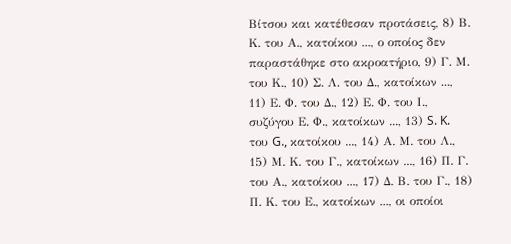Βίτσου και κατέθεσαν προτάσεις, 8) Β. Κ. του Α., κατοίκου ..., ο οποίος δεν παραστάθηκε στο ακροατήριο, 9) Γ. Μ. του Κ., 10) Σ. Λ. του Δ., κατοίκων ..., 11) Ε. Φ. του Δ., 12) Ε. Φ. του Ι., συζύγου Ε. Φ., κατοίκων ..., 13) S. K. του G., κατοίκου ..., 14) Α. Μ. του Λ., 15) Μ. Κ. του Γ., κατοίκων ..., 16) Π. Γ. του Α., κατοίκου ..., 17) Δ. Β. του Γ., 18) Π. Κ. του Ε., κατοίκων ..., οι οποίοι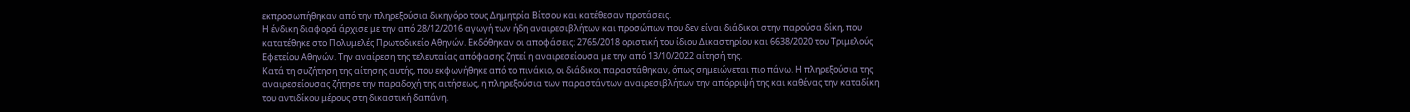εκπροσωπήθηκαν από την πληρεξούσια δικηγόρο τους Δημητρία Βίτσου και κατέθεσαν προτάσεις.
Η ένδικη διαφορά άρχισε με την από 28/12/2016 αγωγή των ήδη αναιρεσιβλήτων και προσώπων που δεν είναι διάδικοι στην παρούσα δίκη, που κατατέθηκε στο Πολυμελές Πρωτοδικείο Αθηνών. Εκδόθηκαν οι αποφάσεις: 2765/2018 οριστική του ίδιου Δικαστηρίου και 6638/2020 του Τριμελούς Εφετείου Αθηνών. Την αναίρεση της τελευταίας απόφασης ζητεί η αναιρεσείουσα με την από 13/10/2022 αίτησή της.
Κατά τη συζήτηση της αίτησης αυτής, που εκφωνήθηκε από το πινάκιο, οι διάδικοι παραστάθηκαν, όπως σημειώνεται πιο πάνω. Η πληρεξούσια της αναιρεσείουσας ζήτησε την παραδοχή της αιτήσεως, η πληρεξούσια των παραστάντων αναιρεσιβλήτων την απόρριψή της και καθένας την καταδίκη του αντιδίκου μέρους στη δικαστική δαπάνη.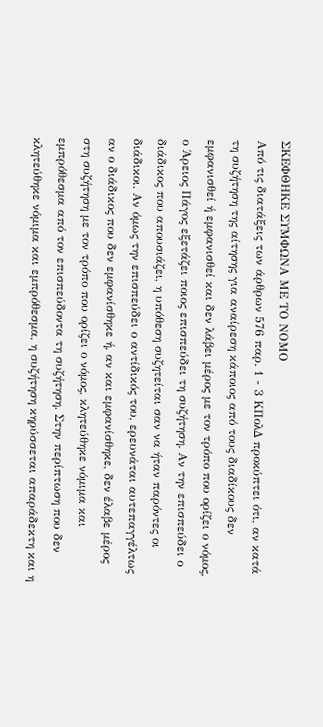ΣΚΕΦΘΗΚΕ ΣΥΜΦΩΝΑ ΜΕ ΤΟ ΝΟΜΟ
Από τις διατάξεις των άρθρων 576 παρ. 1 - 3 ΚΠολΔ προκύπτει ότι, αν κατά τη συζήτηση της αίτησης για αναίρεση κάποιος από τους διαδίκους δεν εμφανισθεί ή εμφανισθεί και δεν λάβει μέρος με τον τρόπο που ορίζει ο νόμος, ο Άρειος Πάγος εξετάζει ποιος επισπεύδει τη συζήτηση. Αν την επισπεύδει ο διάδικος που απουσιάζει, η υπόθεση συζητείται σαν να ήταν παρόντες οι διάδικοι. Αν όμως την επισπεύδει ο αντίδικός του, ερευνάται αυτεπαγγέλτως αν ο διάδικος που δεν εμφανίσθηκε ή, αν και εμφανίσθηκε, δεν έλαβε μέρος στη συζήτηση με τον τρόπο που ορίζει ο νόμος, κλητεύθηκε νόμιμα και εμπρόθεσμα από τον επισπεύδοντα τη συζήτηση. Στην περίπτωση που δεν κλητεύθηκε νόμιμα και εμπρόθεσμα, η συζήτηση κηρύσσεται απαράδεκτη και η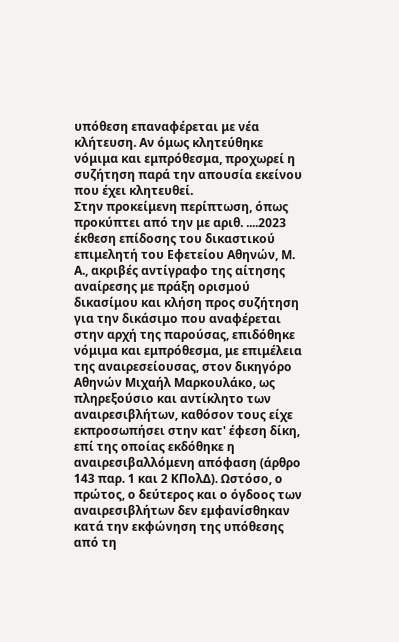υπόθεση επαναφέρεται με νέα κλήτευση. Αν όμως κλητεύθηκε νόμιμα και εμπρόθεσμα, προχωρεί η συζήτηση παρά την απουσία εκείνου που έχει κλητευθεί.
Στην προκείμενη περίπτωση, όπως προκύπτει από την με αριθ. ....2023 έκθεση επίδοσης του δικαστικού επιμελητή του Εφετείου Αθηνών, Μ. Α., ακριβές αντίγραφο της αίτησης αναίρεσης με πράξη ορισμού δικασίμου και κλήση προς συζήτηση για την δικάσιμο που αναφέρεται στην αρχή της παρούσας, επιδόθηκε νόμιμα και εμπρόθεσμα, με επιμέλεια της αναιρεσείουσας, στον δικηγόρο Αθηνών Μιχαήλ Μαρκουλάκο, ως πληρεξούσιο και αντίκλητο των αναιρεσιβλήτων, καθόσον τους είχε εκπροσωπήσει στην κατ' έφεση δίκη, επί της οποίας εκδόθηκε η αναιρεσιβαλλόμενη απόφαση (άρθρο 143 παρ. 1 και 2 ΚΠολΔ). Ωστόσο, ο πρώτος, ο δεύτερος και ο όγδοος των αναιρεσιβλήτων δεν εμφανίσθηκαν κατά την εκφώνηση της υπόθεσης από τη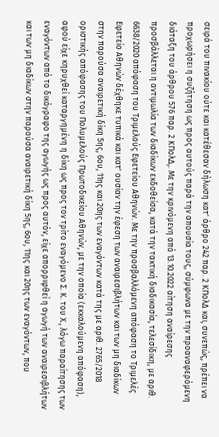σειρά του πινακίου ούτε και κατέθεσαν δήλωση κατ' άρθρο 242 παρ. 2 ΚΠολΔ και, συνεπώς, πρέπει να προχωρήσει η συζήτηση ως προς αυτούς παρά την απουσία τους, σύμφωνα με την προαναφερόμενη διάταξη του άρθρου 576 παρ. 2 ΚΠολΔ,. Με την κρινόμενη από 13.10.2022 αίτηση αναίρεσης προσβάλλεται η αντιμωλία των διαδίκων εκδοθείσα, κατά την τακτική διαδικασία, τελεσίδικη, με αριθ. 6638/2020 απόφαση του Τριμελούς Εφετείου Αθηνών. Με την προσβαλλόμενη απόφαση το Τριμελές Εφετείο Αθηνών δέχθηκε τυπικά και κατ' ουσίαν την έφεση των αναιρεσιβλήτων και των μη διαδίκων στην παρούσα αναιρετική δίκη 5ης, 6ου, 11ης και 20ης των εναγόντων κατά της με αριθ. 2765/2018 οριστικής απόφασης του Πολυμελούς Πρωτοδικείου Αθηνών, με την οποία (εκκαλούμενη απόφαση), αφού είχε κηρυχθεί καταργημένη η δίκη ως προς τον τρίτο εναγόμενο Σ. Κ. του Χ., λόγω παραίτησης των εναγόντων από το δικόγραφο της αγωγής ως προς αυτόν, είχε απορριφθεί η αγωγή των αναιρεσιβλήτων και των μη διαδίκων στην παρούσα αναιρετική δίκη 5ης, 6ου, 11ης και 20ης των εναγόντων, που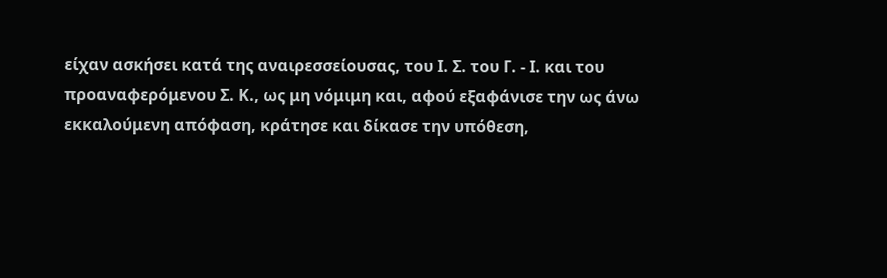είχαν ασκήσει κατά της αναιρεσσείουσας, του Ι. Σ. του Γ. - Ι. και του προαναφερόμενου Σ. Κ., ως μη νόμιμη και, αφού εξαφάνισε την ως άνω εκκαλούμενη απόφαση, κράτησε και δίκασε την υπόθεση,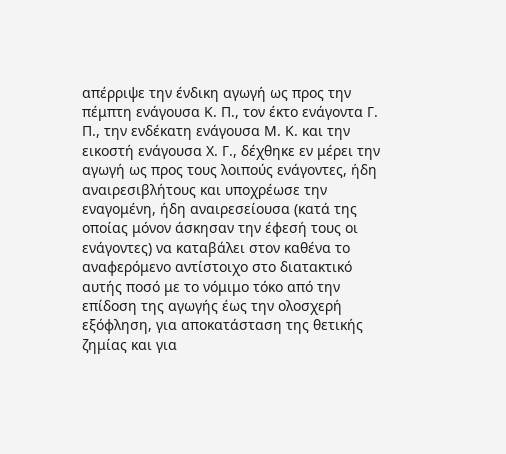απέρριψε την ένδικη αγωγή ως προς την πέμπτη ενάγουσα Κ. Π., τον έκτο ενάγοντα Γ. Π., την ενδέκατη ενάγουσα Μ. Κ. και την εικοστή ενάγουσα Χ. Γ., δέχθηκε εν μέρει την αγωγή ως προς τους λοιπούς ενάγοντες, ήδη αναιρεσιβλήτους και υποχρέωσε την εναγομένη, ήδη αναιρεσείουσα (κατά της οποίας μόνον άσκησαν την έφεσή τους οι ενάγοντες) να καταβάλει στον καθένα το αναφερόμενο αντίστοιχο στο διατακτικό αυτής ποσό με το νόμιμο τόκο από την επίδοση της αγωγής έως την ολοσχερή εξόφληση, για αποκατάσταση της θετικής ζημίας και για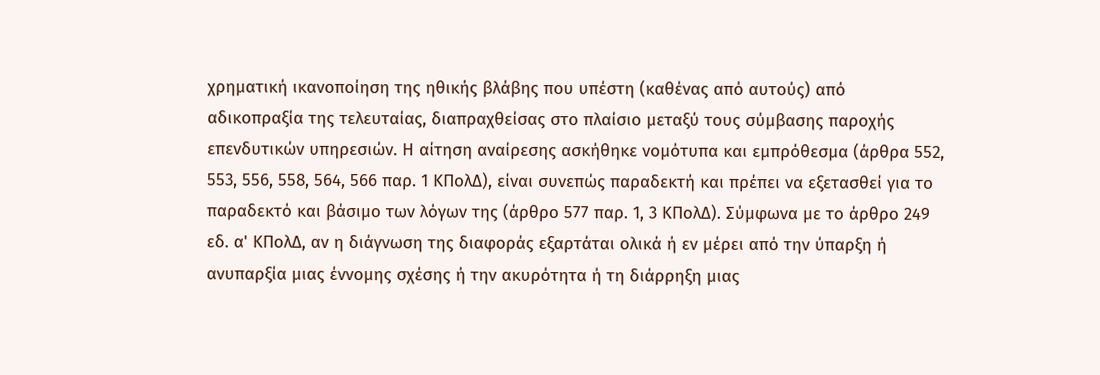χρηματική ικανοποίηση της ηθικής βλάβης που υπέστη (καθένας από αυτούς) από αδικοπραξία της τελευταίας, διαπραχθείσας στο πλαίσιο μεταξύ τους σύμβασης παροχής επενδυτικών υπηρεσιών. Η αίτηση αναίρεσης ασκήθηκε νομότυπα και εμπρόθεσμα (άρθρα 552, 553, 556, 558, 564, 566 παρ. 1 ΚΠολΔ), είναι συνεπώς παραδεκτή και πρέπει να εξετασθεί για το παραδεκτό και βάσιμο των λόγων της (άρθρο 577 παρ. 1, 3 ΚΠολΔ). Σύμφωνα με το άρθρο 249 εδ. α' ΚΠολΔ, αν η διάγνωση της διαφοράς εξαρτάται ολικά ή εν μέρει από την ύπαρξη ή ανυπαρξία μιας έννομης σχέσης ή την ακυρότητα ή τη διάρρηξη μιας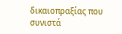δικαιοπραξίας που συνιστά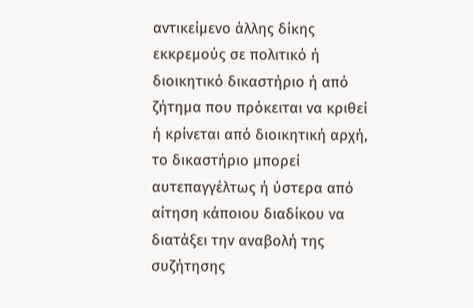αντικείμενο άλλης δίκης εκκρεμούς σε πολιτικό ή διοικητικό δικαστήριο ή από ζήτημα που πρόκειται να κριθεί ή κρίνεται από διοικητική αρχή, το δικαστήριο μπορεί αυτεπαγγέλτως ή ύστερα από αίτηση κάποιου διαδίκου να διατάξει την αναβολή της συζήτησης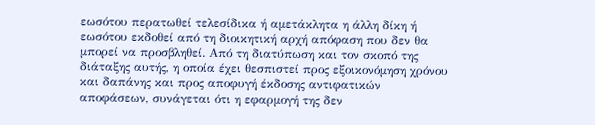εωσότου περατωθεί τελεσίδικα ή αμετάκλητα η άλλη δίκη ή εωσότου εκδοθεί από τη διοικητική αρχή απόφαση που δεν θα μπορεί να προσβληθεί. Από τη διατύπωση και τον σκοπό της διάταξης αυτής, η οποία έχει θεσπιστεί προς εξοικονόμηση χρόνου και δαπάνης και προς αποφυγή έκδοσης αντιφατικών αποφάσεων, συνάγεται ότι η εφαρμογή της δεν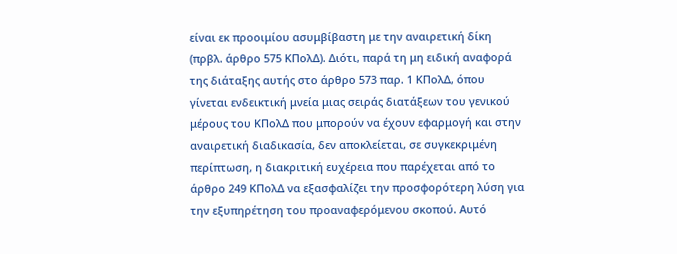είναι εκ προοιμίου ασυμβίβαστη με την αναιρετική δίκη (πρβλ. άρθρο 575 ΚΠολΔ). Διότι, παρά τη μη ειδική αναφορά της διάταξης αυτής στο άρθρο 573 παρ. 1 ΚΠολΔ, όπου γίνεται ενδεικτική μνεία μιας σειράς διατάξεων του γενικού μέρους του ΚΠολΔ που μπορούν να έχουν εφαρμογή και στην αναιρετική διαδικασία, δεν αποκλείεται, σε συγκεκριμένη περίπτωση, η διακριτική ευχέρεια που παρέχεται από το άρθρο 249 ΚΠολΔ να εξασφαλίζει την προσφορότερη λύση για την εξυπηρέτηση του προαναφερόμενου σκοπού. Αυτό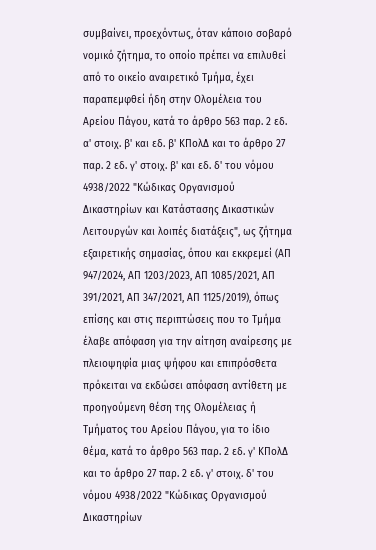συμβαίνει, προεχόντως, όταν κάποιο σοβαρό νομικό ζήτημα, το οποίο πρέπει να επιλυθεί από το οικείο αναιρετικό Τμήμα, έχει παραπεμφθεί ήδη στην Ολομέλεια του Αρείου Πάγου, κατά το άρθρο 563 παρ. 2 εδ. α' στοιχ. β' και εδ. β' ΚΠολΔ και το άρθρο 27 παρ. 2 εδ. γ' στοιχ. β' και εδ. δ' του νόμου 4938/2022 "Κώδικας Οργανισμού Δικαστηρίων και Κατάστασης Δικαστικών Λειτουργών και λοιπές διατάξεις", ως ζήτημα εξαιρετικής σημασίας, όπου και εκκρεμεί (ΑΠ 947/2024, ΑΠ 1203/2023, ΑΠ 1085/2021, ΑΠ 391/2021, ΑΠ 347/2021, ΑΠ 1125/2019), όπως επίσης και στις περιπτώσεις που το Τμήμα έλαβε απόφαση για την αίτηση αναίρεσης με πλειοψηφία μιας ψήφου και επιπρόσθετα πρόκειται να εκδώσει απόφαση αντίθετη με προηγούμενη θέση της Ολομέλειας ή Τμήματος του Αρείου Πάγου, για το ίδιο θέμα, κατά το άρθρο 563 παρ. 2 εδ. γ' ΚΠολΔ και το άρθρο 27 παρ. 2 εδ. γ' στοιχ. δ' του νόμου 4938/2022 "Κώδικας Οργανισμού Δικαστηρίων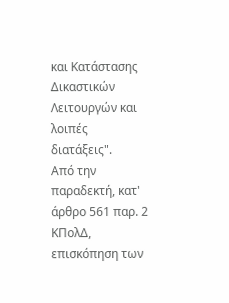και Κατάστασης Δικαστικών Λειτουργών και λοιπές διατάξεις".
Από την παραδεκτή, κατ' άρθρο 561 παρ. 2 ΚΠολΔ, επισκόπηση των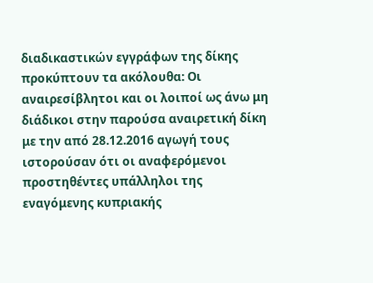διαδικαστικών εγγράφων της δίκης προκύπτουν τα ακόλουθα: Οι αναιρεσίβλητοι και οι λοιποί ως άνω μη διάδικοι στην παρούσα αναιρετική δίκη με την από 28.12.2016 αγωγή τους ιστορούσαν ότι οι αναφερόμενοι προστηθέντες υπάλληλοι της εναγόμενης κυπριακής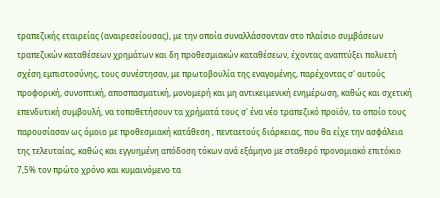τραπεζικής εταιρείας (αναιρεσείουσας), με την οποία συναλλάσσονταν στο πλαίσιο συμβάσεων τραπεζικών καταθέσεων χρημάτων και δη προθεσμιακών καταθέσεων, έχοντας αναπτύξει πολυετή σχέση εμπιστοσύνης, τους συνέστησαν, με πρωτοβουλία της εναγομένης, παρέχοντας σ' αυτούς προφορική, συνοπτική, αποσπασματική, μονομερή και μη αντικειμενική ενημέρωση, καθώς και σχετική επενδυτική συμβουλή, να τοποθετήσουν τα χρήματά τους σ' ένα νέο τραπεζικό προϊόν, το οποίο τους παρουσίασαν ως όμοιο με προθεσμιακή κατάθεση , πενταετούς διάρκειας, που θα είχε την ασφάλεια της τελευταίας, καθώς και εγγυημένη απόδοση τόκων ανά εξάμηνο με σταθερό προνομιακό επιτόκιο 7,5% τον πρώτο χρόνο και κυμαινόμενο τα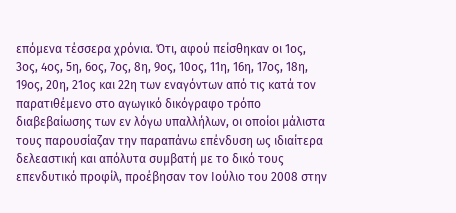επόμενα τέσσερα χρόνια. Ότι, αφού πείσθηκαν οι 1ος, 3ος, 4ος, 5η, 6ος, 7ος, 8η, 9ος, 10ος, 11η, 16η, 17ος, 18η, 19ος, 20η, 21ος και 22η των εναγόντων από τις κατά τον παρατιθέμενο στο αγωγικό δικόγραφο τρόπο διαβεβαίωσης των εν λόγω υπαλλήλων, οι οποίοι μάλιστα τους παρουσίαζαν την παραπάνω επένδυση ως ιδιαίτερα δελεαστική και απόλυτα συμβατή με το δικό τους επενδυτικό προφίλ, προέβησαν τον Ιούλιο του 2008 στην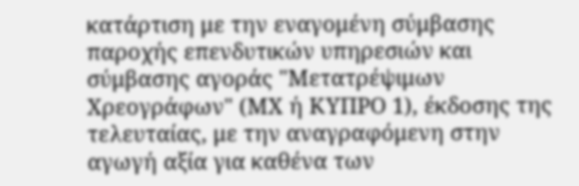κατάρτιση με την εναγομένη σύμβασης παροχής επενδυτικών υπηρεσιών και σύμβασης αγοράς "Μετατρέψιμων Χρεογράφων" (ΜΧ ή ΚΥΠΡΟ 1), έκδοσης της τελευταίας, με την αναγραφόμενη στην αγωγή αξία για καθένα των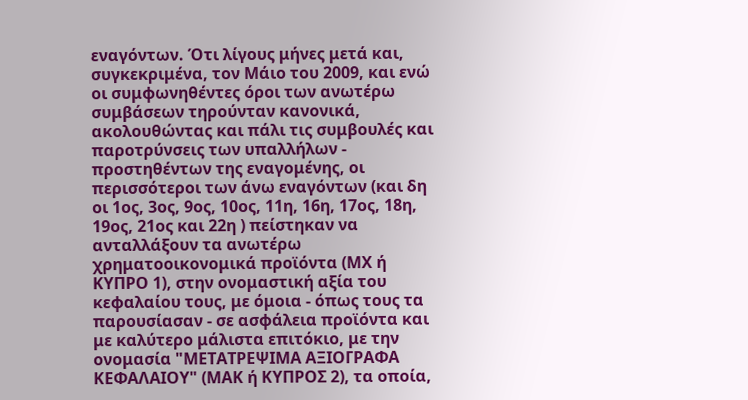εναγόντων. Ότι λίγους μήνες μετά και, συγκεκριμένα, τον Μάιο του 2009, και ενώ οι συμφωνηθέντες όροι των ανωτέρω συμβάσεων τηρούνταν κανονικά, ακολουθώντας και πάλι τις συμβουλές και παροτρύνσεις των υπαλλήλων - προστηθέντων της εναγομένης, οι περισσότεροι των άνω εναγόντων (και δη οι 1ος, 3ος, 9ος, 10ος, 11η, 16η, 17ος, 18η, 19ος, 21ος και 22η ) πείστηκαν να ανταλλάξουν τα ανωτέρω χρηματοοικονομικά προϊόντα (ΜΧ ή ΚΥΠΡΟ 1), στην ονομαστική αξία του κεφαλαίου τους, με όμοια - όπως τους τα παρουσίασαν - σε ασφάλεια προϊόντα και με καλύτερο μάλιστα επιτόκιο, με την ονομασία "ΜΕΤΑΤΡΕΨΙΜΑ ΑΞΙΟΓΡΑΦΑ ΚΕΦΑΛΑΙΟΥ" (ΜΑΚ ή ΚΥΠΡΟΣ 2), τα οποία,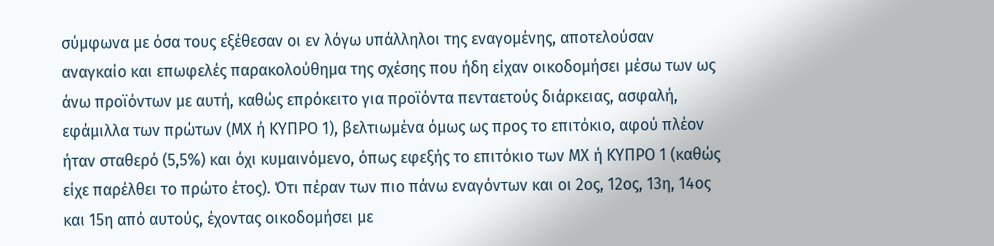σύμφωνα με όσα τους εξέθεσαν οι εν λόγω υπάλληλοι της εναγομένης, αποτελούσαν αναγκαίο και επωφελές παρακολούθημα της σχέσης που ήδη είχαν οικοδομήσει μέσω των ως άνω προϊόντων με αυτή, καθώς επρόκειτο για προϊόντα πενταετούς διάρκειας, ασφαλή, εφάμιλλα των πρώτων (ΜΧ ή ΚΥΠΡΟ 1), βελτιωμένα όμως ως προς το επιτόκιο, αφού πλέον ήταν σταθερό (5,5%) και όχι κυμαινόμενο, όπως εφεξής το επιτόκιο των ΜΧ ή ΚΥΠΡΟ 1 (καθώς είχε παρέλθει το πρώτο έτος). Ότι πέραν των πιο πάνω εναγόντων και οι 2ος, 12ος, 13η, 14ος και 15η από αυτούς, έχοντας οικοδομήσει με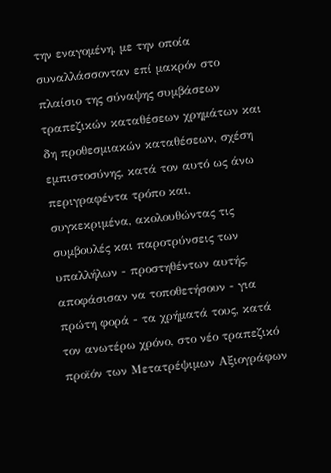την εναγομένη, με την οποία συναλλάσσονταν επί μακρόν στο πλαίσιο της σύναψης συμβάσεων τραπεζικών καταθέσεων χρημάτων και δη προθεσμιακών καταθέσεων, σχέση εμπιστοσύνης, κατά τον αυτό ως άνω περιγραφέντα τρόπο και, συγκεκριμένα, ακολουθώντας τις συμβουλές και παροτρύνσεις των υπαλλήλων - προστηθέντων αυτής, αποφάσισαν να τοποθετήσουν - για πρώτη φορά - τα χρήματά τους, κατά τον ανωτέρω χρόνο, στο νέο τραπεζικό προϊόν των Μετατρέψιμων Αξιογράφων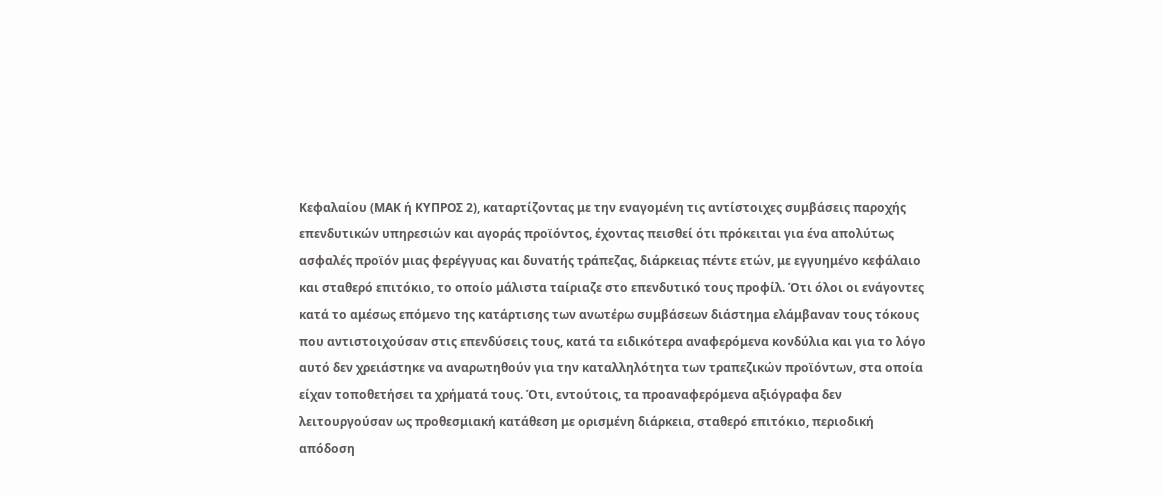Κεφαλαίου (ΜΑΚ ή ΚΥΠΡΟΣ 2), καταρτίζοντας με την εναγομένη τις αντίστοιχες συμβάσεις παροχής επενδυτικών υπηρεσιών και αγοράς προϊόντος, έχοντας πεισθεί ότι πρόκειται για ένα απολύτως ασφαλές προϊόν μιας φερέγγυας και δυνατής τράπεζας, διάρκειας πέντε ετών, με εγγυημένο κεφάλαιο και σταθερό επιτόκιο, το οποίο μάλιστα ταίριαζε στο επενδυτικό τους προφίλ. Ότι όλοι οι ενάγοντες κατά το αμέσως επόμενο της κατάρτισης των ανωτέρω συμβάσεων διάστημα ελάμβαναν τους τόκους που αντιστοιχούσαν στις επενδύσεις τους, κατά τα ειδικότερα αναφερόμενα κονδύλια και για το λόγο αυτό δεν χρειάστηκε να αναρωτηθούν για την καταλληλότητα των τραπεζικών προϊόντων, στα οποία είχαν τοποθετήσει τα χρήματά τους. Ότι, εντούτοις, τα προαναφερόμενα αξιόγραφα δεν λειτουργούσαν ως προθεσμιακή κατάθεση με ορισμένη διάρκεια, σταθερό επιτόκιο, περιοδική απόδοση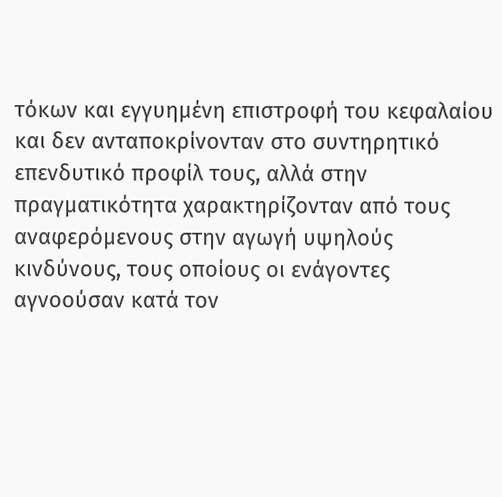τόκων και εγγυημένη επιστροφή του κεφαλαίου και δεν ανταποκρίνονταν στο συντηρητικό επενδυτικό προφίλ τους, αλλά στην πραγματικότητα χαρακτηρίζονταν από τους αναφερόμενους στην αγωγή υψηλούς κινδύνους, τους οποίους οι ενάγοντες αγνοούσαν κατά τον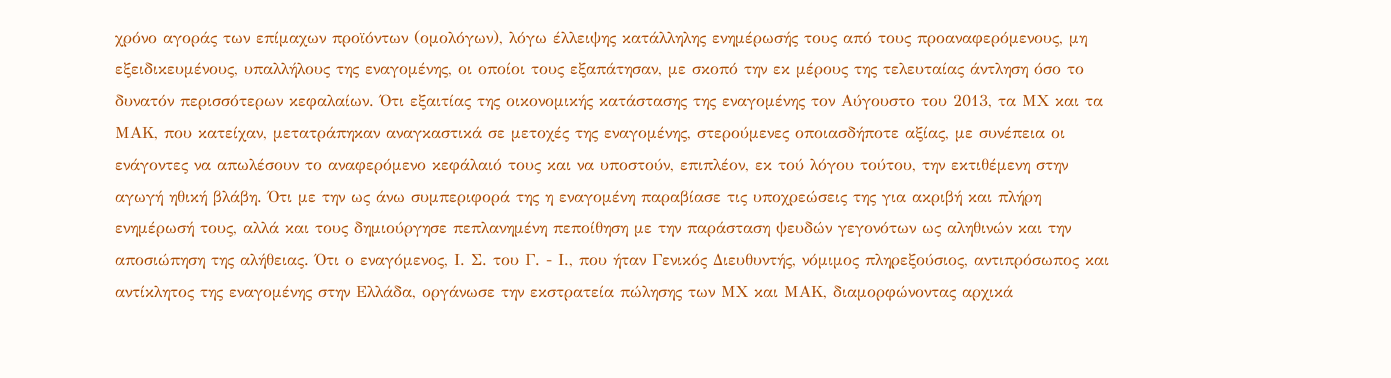χρόνο αγοράς των επίμαχων προϊόντων (ομολόγων), λόγω έλλειψης κατάλληλης ενημέρωσής τους από τους προαναφερόμενους, μη εξειδικευμένους, υπαλλήλους της εναγομένης, οι οποίοι τους εξαπάτησαν, με σκοπό την εκ μέρους της τελευταίας άντληση όσο το δυνατόν περισσότερων κεφαλαίων. Ότι εξαιτίας της οικονομικής κατάστασης της εναγομένης τον Αύγουστο του 2013, τα ΜΧ και τα ΜΑΚ, που κατείχαν, μετατράπηκαν αναγκαστικά σε μετοχές της εναγομένης, στερούμενες οποιασδήποτε αξίας, με συνέπεια οι ενάγοντες να απωλέσουν το αναφερόμενο κεφάλαιό τους και να υποστούν, επιπλέον, εκ τού λόγου τούτου, την εκτιθέμενη στην αγωγή ηθική βλάβη. Ότι με την ως άνω συμπεριφορά της η εναγομένη παραβίασε τις υποχρεώσεις της για ακριβή και πλήρη ενημέρωσή τους, αλλά και τους δημιούργησε πεπλανημένη πεποίθηση με την παράσταση ψευδών γεγονότων ως αληθινών και την αποσιώπηση της αλήθειας. Ότι ο εναγόμενος, Ι. Σ. του Γ. - Ι., που ήταν Γενικός Διευθυντής, νόμιμος πληρεξούσιος, αντιπρόσωπος και αντίκλητος της εναγομένης στην Ελλάδα, οργάνωσε την εκστρατεία πώλησης των ΜΧ και ΜΑΚ, διαμορφώνοντας αρχικά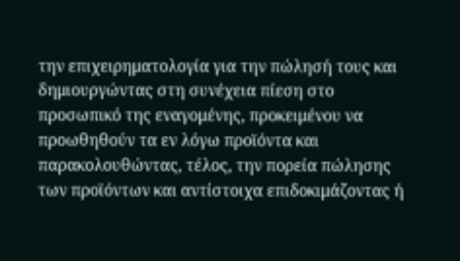την επιχειρηματολογία για την πώλησή τους και δημιουργώντας στη συνέχεια πίεση στο προσωπικό της εναγομένης, προκειμένου να προωθηθούν τα εν λόγω προϊόντα και παρακολουθώντας, τέλος, την πορεία πώλησης των προϊόντων και αντίστοιχα επιδοκιμάζοντας ή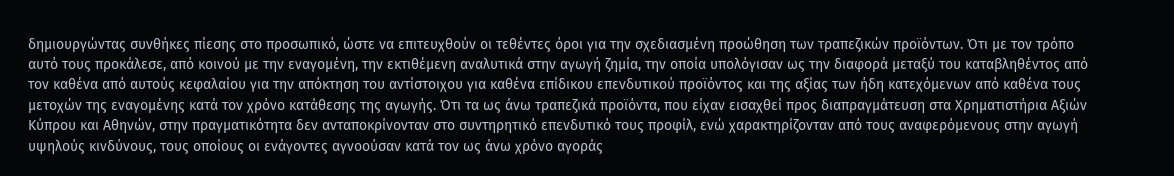δημιουργώντας συνθήκες πίεσης στο προσωπικό, ώστε να επιτευχθούν οι τεθέντες όροι για την σχεδιασμένη προώθηση των τραπεζικών προϊόντων. Ότι με τον τρόπο αυτό τους προκάλεσε, από κοινού με την εναγομένη, την εκτιθέμενη αναλυτικά στην αγωγή ζημία, την οποία υπολόγισαν ως την διαφορά μεταξύ του καταβληθέντος από τον καθένα από αυτούς κεφαλαίου για την απόκτηση του αντίστοιχου για καθένα επίδικου επενδυτικού προϊόντος και της αξίας των ήδη κατεχόμενων από καθένα τους μετοχών της εναγομένης κατά τον χρόνο κατάθεσης της αγωγής. Ότι τα ως άνω τραπεζικά προϊόντα, που είχαν εισαχθεί προς διαπραγμάτευση στα Χρηματιστήρια Αξιών Κύπρου και Αθηνών, στην πραγματικότητα δεν ανταποκρίνονταν στο συντηρητικό επενδυτικό τους προφίλ, ενώ χαρακτηρίζονταν από τους αναφερόμενους στην αγωγή υψηλούς κινδύνους, τους οποίους οι ενάγοντες αγνοούσαν κατά τον ως άνω χρόνο αγοράς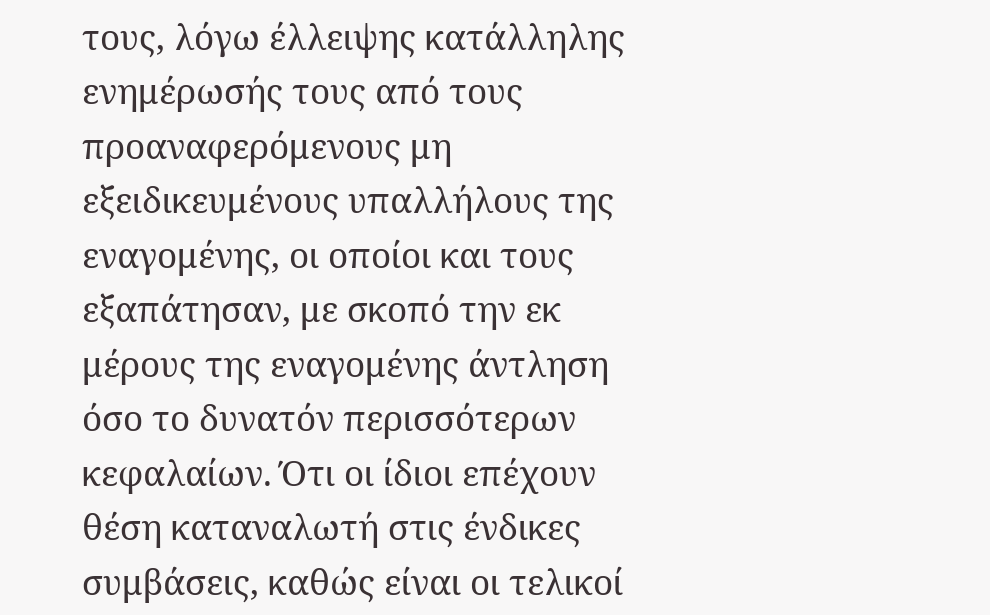τoυς, λόγω έλλειψης κατάλληλης ενημέρωσής τους από τους προαναφερόμενους μη εξειδικευμένους υπαλλήλους της εναγομένης, οι οποίοι και τους εξαπάτησαν, με σκοπό την εκ μέρους της εναγομένης άντληση όσο το δυνατόν περισσότερων κεφαλαίων. Ότι οι ίδιοι επέχουν θέση καταναλωτή στις ένδικες συμβάσεις, καθώς είναι οι τελικοί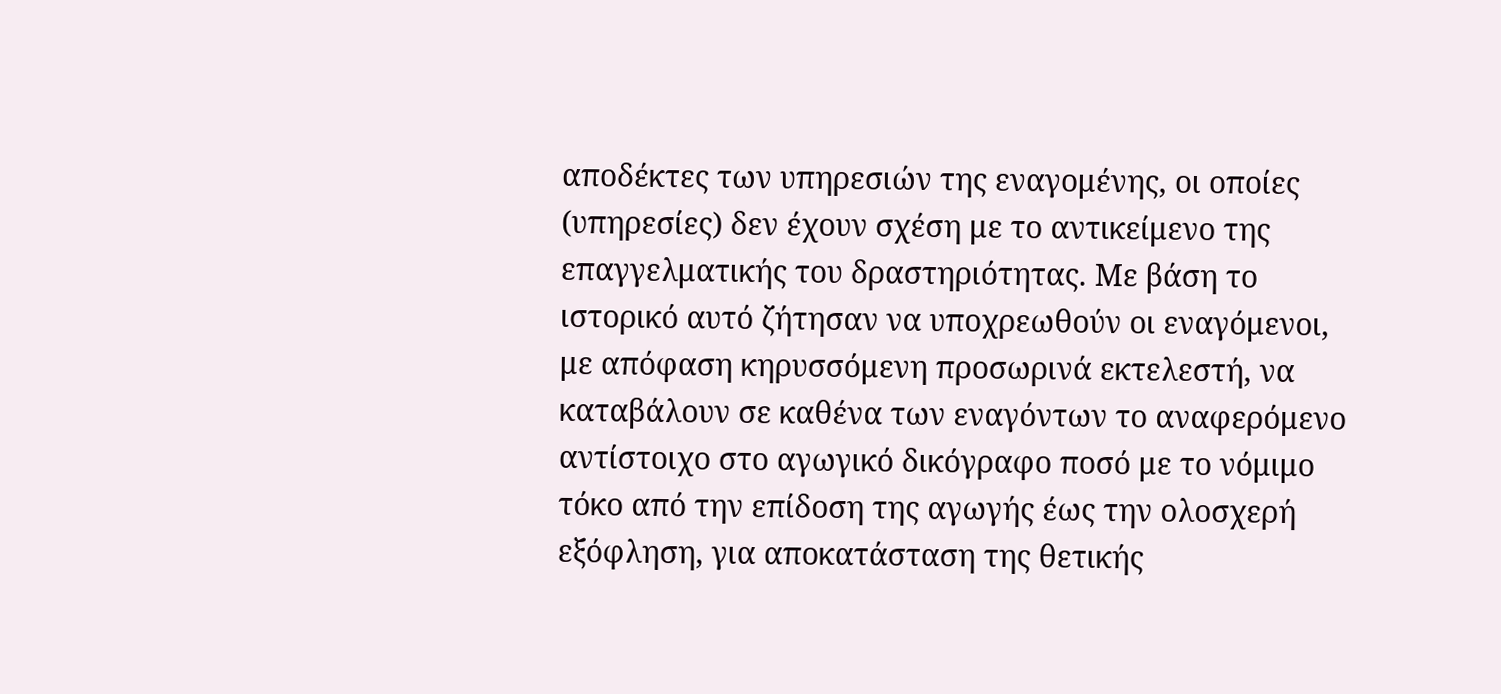αποδέκτες των υπηρεσιών της εναγομένης, οι οποίες (υπηρεσίες) δεν έχουν σχέση με το αντικείμενο της επαγγελματικής του δραστηριότητας. Με βάση το ιστορικό αυτό ζήτησαν να υποχρεωθούν οι εναγόμενοι, με απόφαση κηρυσσόμενη προσωρινά εκτελεστή, να καταβάλουν σε καθένα των εναγόντων το αναφερόμενο αντίστοιχο στο αγωγικό δικόγραφο ποσό με το νόμιμο τόκο από την επίδοση της αγωγής έως την ολοσχερή εξόφληση, για αποκατάσταση της θετικής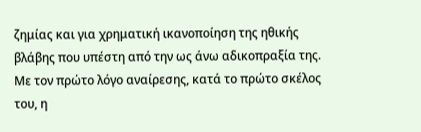ζημίας και για χρηματική ικανοποίηση της ηθικής βλάβης που υπέστη από την ως άνω αδικοπραξία της. Με τον πρώτο λόγο αναίρεσης, κατά το πρώτο σκέλος του, η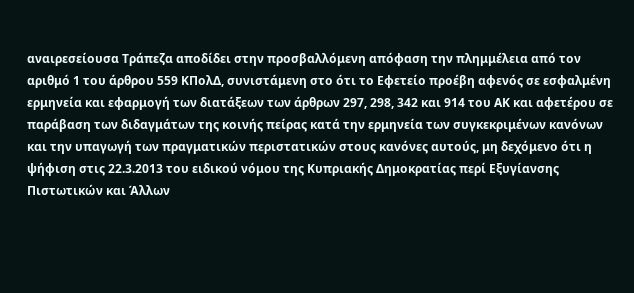αναιρεσείουσα Τράπεζα αποδίδει στην προσβαλλόμενη απόφαση την πλημμέλεια από τον αριθμό 1 του άρθρου 559 ΚΠολΔ, συνιστάμενη στο ότι το Εφετείο προέβη αφενός σε εσφαλμένη ερμηνεία και εφαρμογή των διατάξεων των άρθρων 297, 298, 342 και 914 του ΑΚ και αφετέρου σε παράβαση των διδαγμάτων της κοινής πείρας κατά την ερμηνεία των συγκεκριμένων κανόνων και την υπαγωγή των πραγματικών περιστατικών στους κανόνες αυτούς, μη δεχόμενο ότι η ψήφιση στις 22.3.2013 του ειδικού νόμου της Κυπριακής Δημοκρατίας περί Εξυγίανσης Πιστωτικών και Άλλων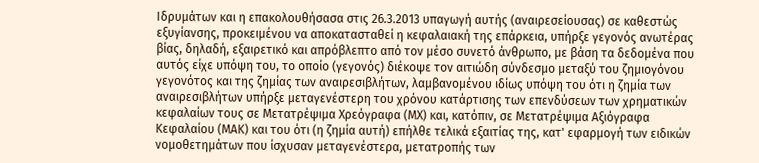Ιδρυμάτων και η επακολουθήσασα στις 26.3.2013 υπαγωγή αυτής (αναιρεσείουσας) σε καθεστώς εξυγίανσης, προκειμένου να αποκατασταθεί η κεφαλαιακή της επάρκεια, υπήρξε γεγονός ανωτέρας βίας, δηλαδή, εξαιρετικό και απρόβλεπτο από τον μέσο συνετό άνθρωπο, με βάση τα δεδομένα που αυτός είχε υπόψη του, το οποίο (γεγονός) διέκοψε τον αιτιώδη σύνδεσμο μεταξύ του ζημιογόνου γεγονότος και της ζημίας των αναιρεσιβλήτων, λαμβανομένου ιδίως υπόψη του ότι η ζημία των αναιρεσιβλήτων υπήρξε μεταγενέστερη του χρόνου κατάρτισης των επενδύσεων των χρηματικών κεφαλαίων τους σε Μετατρέψιμα Χρεόγραφα (ΜΧ) και, κατόπιν, σε Μετατρέψιμα Αξιόγραφα Κεφαλαίου (ΜΑΚ) και του ότι (η ζημία αυτή) επήλθε τελικά εξαιτίας της, κατ' εφαρμογή των ειδικών νομοθετημάτων που ίσχυσαν μεταγενέστερα, μετατροπής των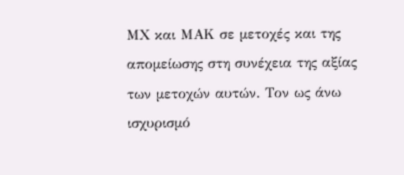ΜΧ και ΜΑΚ σε μετοχές και της απομείωσης στη συνέχεια της αξίας των μετοχών αυτών. Τον ως άνω ισχυρισμό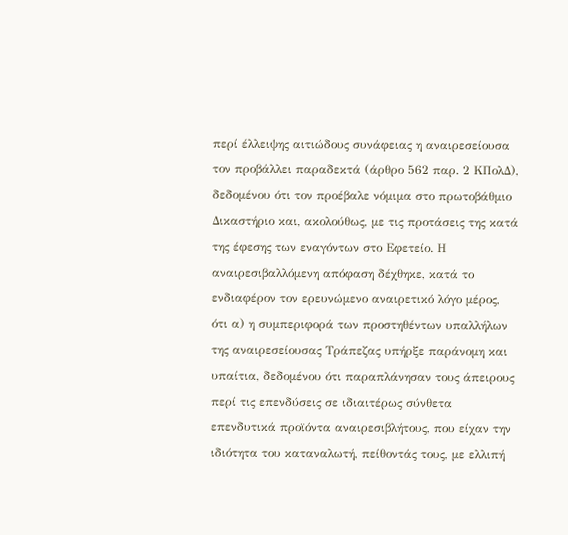περί έλλειψης αιτιώδους συνάφειας η αναιρεσείουσα τον προβάλλει παραδεκτά (άρθρο 562 παρ. 2 ΚΠολΔ), δεδομένου ότι τον προέβαλε νόμιμα στο πρωτοβάθμιο Δικαστήριο και, ακολούθως, με τις προτάσεις της κατά της έφεσης των εναγόντων στο Εφετείο. Η αναιρεσιβαλλόμενη απόφαση δέχθηκε, κατά το ενδιαφέρον τον ερευνώμενο αναιρετικό λόγο μέρος, ότι α) η συμπεριφορά των προστηθέντων υπαλλήλων της αναιρεσείουσας Τράπεζας υπήρξε παράνομη και υπαίτια, δεδομένου ότι παραπλάνησαν τους άπειρους περί τις επενδύσεις σε ιδιαιτέρως σύνθετα επενδυτικά προϊόντα αναιρεσιβλήτους, που είχαν την ιδιότητα του καταναλωτή, πείθοντάς τους, με ελλιπή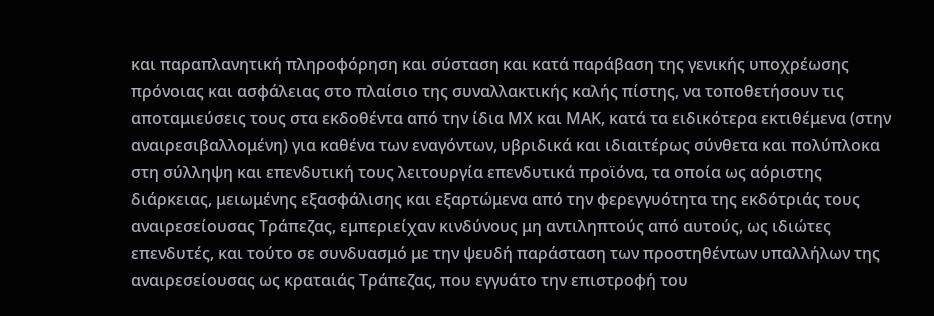και παραπλανητική πληροφόρηση και σύσταση και κατά παράβαση της γενικής υποχρέωσης πρόνοιας και ασφάλειας στο πλαίσιο της συναλλακτικής καλής πίστης, να τοποθετήσουν τις αποταμιεύσεις τους στα εκδοθέντα από την ίδια ΜΧ και ΜΑΚ, κατά τα ειδικότερα εκτιθέμενα (στην αναιρεσιβαλλομένη) για καθένα των εναγόντων, υβριδικά και ιδιαιτέρως σύνθετα και πολύπλοκα στη σύλληψη και επενδυτική τους λειτουργία επενδυτικά προϊόνα, τα οποία ως αόριστης διάρκειας, μειωμένης εξασφάλισης και εξαρτώμενα από την φερεγγυότητα της εκδότριάς τους αναιρεσείουσας Τράπεζας, εμπεριείχαν κινδύνους μη αντιληπτούς από αυτούς, ως ιδιώτες επενδυτές, και τούτο σε συνδυασμό με την ψευδή παράσταση των προστηθέντων υπαλλήλων της αναιρεσείουσας ως κραταιάς Τράπεζας, που εγγυάτο την επιστροφή του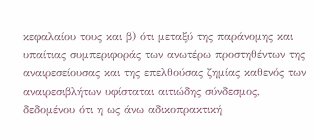κεφαλαίου τους και β) ότι μεταξύ της παράνομης και υπαίτιας συμπεριφοράς των ανωτέρω προστηθέντων της αναιρεσείουσας και της επελθούσας ζημίας καθενός των αναιρεσιβλήτων υφίσταται αιτιώδης σύνδεσμος, δεδομένου ότι η ως άνω αδικοπρακτική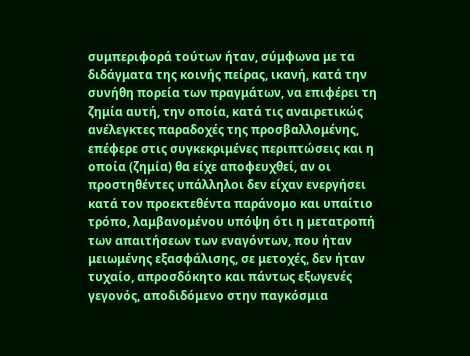συμπεριφορά τούτων ήταν, σύμφωνα με τα διδάγματα της κοινής πείρας, ικανή, κατά την συνήθη πορεία των πραγμάτων, να επιφέρει τη ζημία αυτή, την οποία, κατά τις αναιρετικώς ανέλεγκτες παραδοχές της προσβαλλομένης, επέφερε στις συγκεκριμένες περιπτώσεις και η οποία (ζημία) θα είχε αποφευχθεί, αν οι προστηθέντες υπάλληλοι δεν είχαν ενεργήσει κατά τον προεκτεθέντα παράνομο και υπαίτιο τρόπο, λαμβανομένου υπόψη ότι η μετατροπή των απαιτήσεων των εναγόντων, που ήταν μειωμένης εξασφάλισης, σε μετοχές, δεν ήταν τυχαίο, απροσδόκητο και πάντως εξωγενές γεγονός, αποδιδόμενο στην παγκόσμια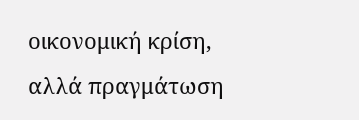οικονομική κρίση, αλλά πραγμάτωση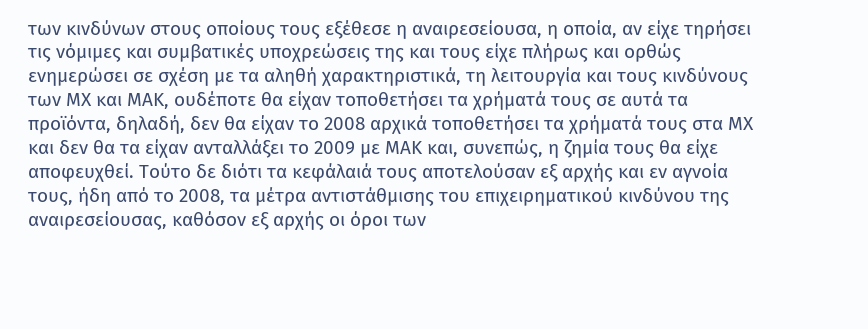των κινδύνων στους οποίους τους εξέθεσε η αναιρεσείουσα, η οποία, αν είχε τηρήσει τις νόμιμες και συμβατικές υποχρεώσεις της και τους είχε πλήρως και ορθώς ενημερώσει σε σχέση με τα αληθή χαρακτηριστικά, τη λειτουργία και τους κινδύνους των ΜΧ και ΜΑΚ, ουδέποτε θα είχαν τοποθετήσει τα χρήματά τους σε αυτά τα προϊόντα, δηλαδή, δεν θα είχαν το 2008 αρχικά τοποθετήσει τα χρήματά τους στα ΜΧ και δεν θα τα είχαν ανταλλάξει το 2009 με ΜΑΚ και, συνεπώς, η ζημία τους θα είχε αποφευχθεί. Τούτο δε διότι τα κεφάλαιά τους αποτελούσαν εξ αρχής και εν αγνοία τους, ήδη από το 2008, τα μέτρα αντιστάθμισης του επιχειρηματικού κινδύνου της αναιρεσείουσας, καθόσον εξ αρχής οι όροι των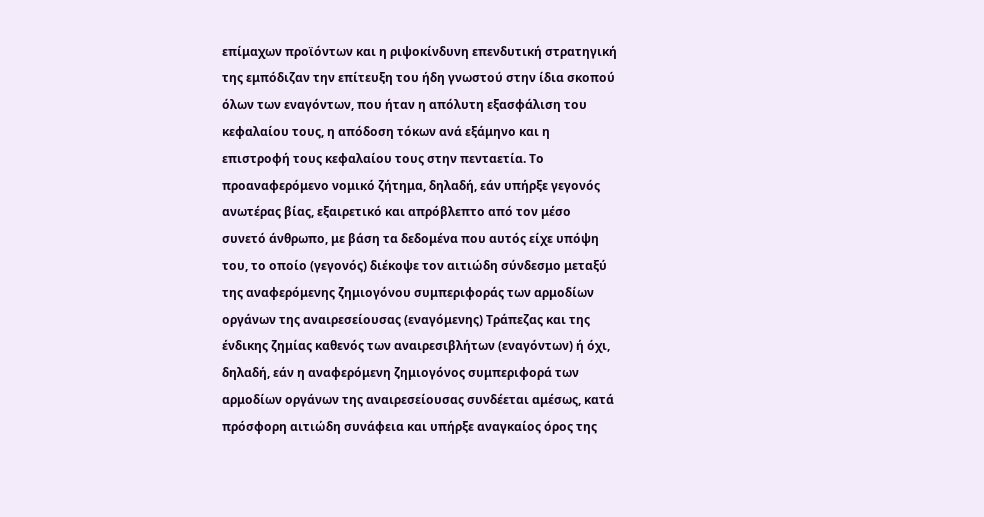επίμαχων προϊόντων και η ριψοκίνδυνη επενδυτική στρατηγική της εμπόδιζαν την επίτευξη του ήδη γνωστού στην ίδια σκοπού όλων των εναγόντων, που ήταν η απόλυτη εξασφάλιση του κεφαλαίου τους, η απόδοση τόκων ανά εξάμηνο και η επιστροφή τους κεφαλαίου τους στην πενταετία. Το προαναφερόμενο νομικό ζήτημα, δηλαδή, εάν υπήρξε γεγονός ανωτέρας βίας, εξαιρετικό και απρόβλεπτο από τον μέσο συνετό άνθρωπο, με βάση τα δεδομένα που αυτός είχε υπόψη του, το οποίο (γεγονός) διέκοψε τον αιτιώδη σύνδεσμο μεταξύ της αναφερόμενης ζημιογόνου συμπεριφοράς των αρμοδίων οργάνων της αναιρεσείουσας (εναγόμενης) Τράπεζας και της ένδικης ζημίας καθενός των αναιρεσιβλήτων (εναγόντων) ή όχι, δηλαδή, εάν η αναφερόμενη ζημιογόνος συμπεριφορά των αρμοδίων οργάνων της αναιρεσείουσας συνδέεται αμέσως, κατά πρόσφορη αιτιώδη συνάφεια και υπήρξε αναγκαίος όρος της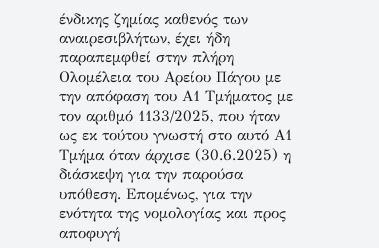ένδικης ζημίας καθενός των αναιρεσιβλήτων, έχει ήδη παραπεμφθεί στην πλήρη Ολομέλεια του Αρείου Πάγου με την απόφαση του Α1 Τμήματος με τον αριθμό 1133/2025, που ήταν ως εκ τούτου γνωστή στο αυτό Α1 Τμήμα όταν άρχισε (30.6.2025) η διάσκεψη για την παρούσα υπόθεση. Επομένως, για την ενότητα της νομολογίας και προς αποφυγή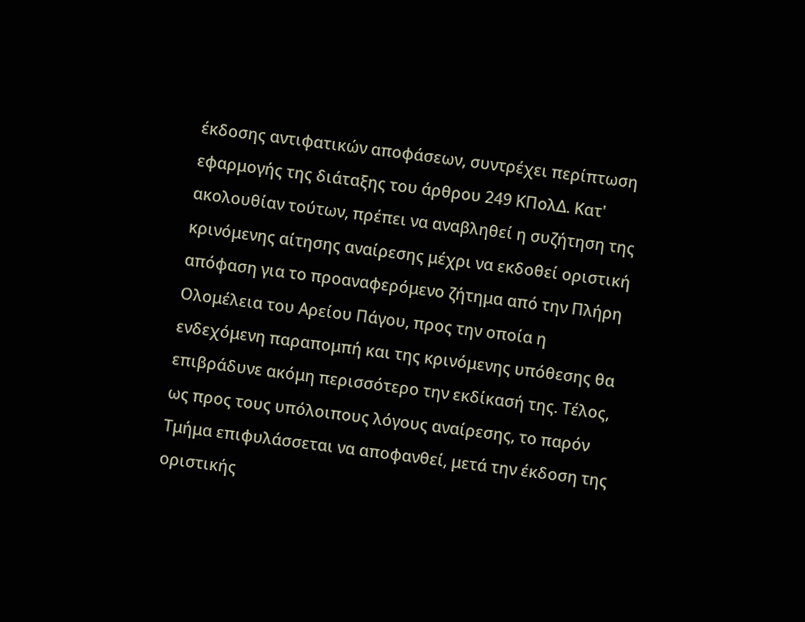έκδοσης αντιφατικών αποφάσεων, συντρέχει περίπτωση εφαρμογής της διάταξης του άρθρου 249 ΚΠολΔ. Κατ' ακολουθίαν τούτων, πρέπει να αναβληθεί η συζήτηση της κρινόμενης αίτησης αναίρεσης μέχρι να εκδοθεί οριστική απόφαση για το προαναφερόμενο ζήτημα από την Πλήρη Ολομέλεια του Αρείου Πάγου, προς την οποία η ενδεχόμενη παραπομπή και της κρινόμενης υπόθεσης θα επιβράδυνε ακόμη περισσότερο την εκδίκασή της. Τέλος, ως προς τους υπόλοιπους λόγους αναίρεσης, το παρόν Τμήμα επιφυλάσσεται να αποφανθεί, μετά την έκδοση της οριστικής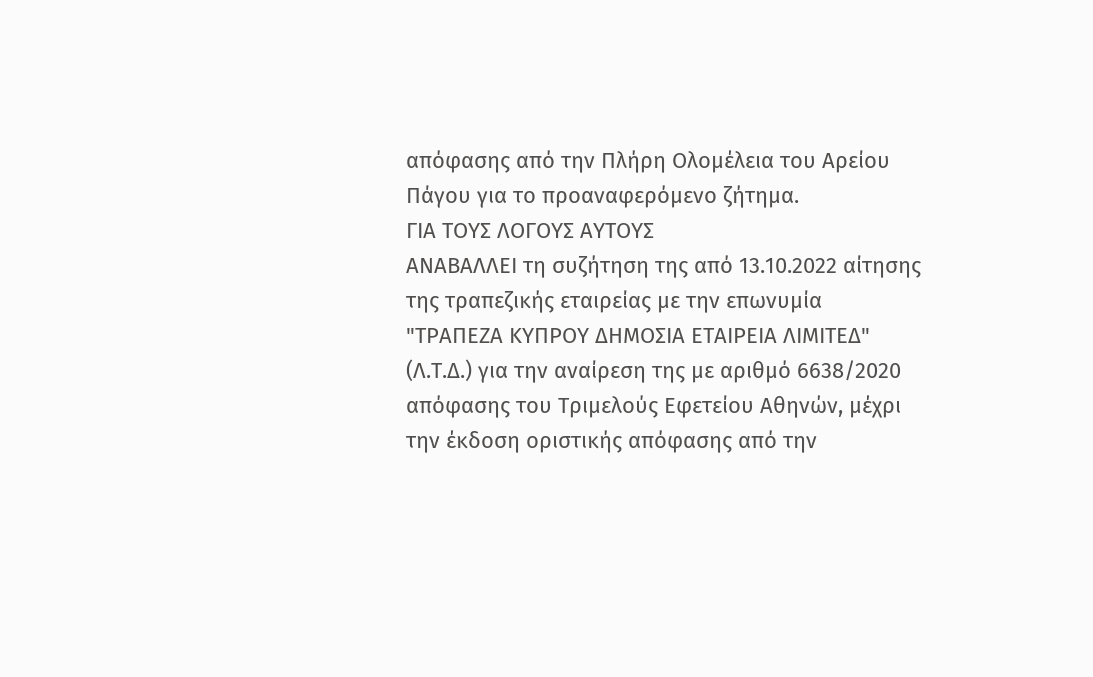απόφασης από την Πλήρη Ολομέλεια του Αρείου Πάγου για το προαναφερόμενο ζήτημα.
ΓΙΑ ΤΟΥΣ ΛΟΓΟΥΣ ΑΥΤΟΥΣ
ΑΝΑΒΑΛΛΕΙ τη συζήτηση της από 13.10.2022 αίτησης της τραπεζικής εταιρείας με την επωνυμία "ΤΡΑΠΕΖΑ ΚΥΠΡΟΥ ΔΗΜΟΣΙΑ ΕΤΑΙΡΕΙΑ ΛΙΜΙΤΕΔ" (Λ.Τ.Δ.) για την αναίρεση της με αριθμό 6638/2020 απόφασης του Τριμελούς Εφετείου Αθηνών, μέχρι την έκδοση οριστικής απόφασης από την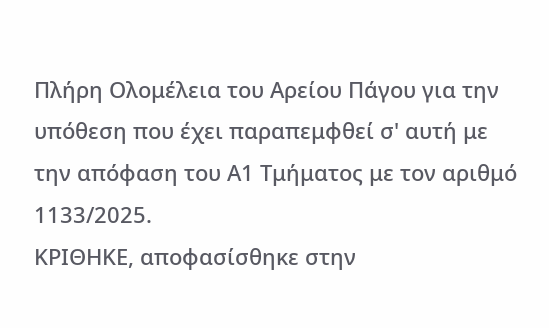Πλήρη Ολομέλεια του Αρείου Πάγου για την υπόθεση που έχει παραπεμφθεί σ' αυτή με την απόφαση του Α1 Τμήματος με τον αριθμό 1133/2025.
ΚΡΙΘΗΚΕ, αποφασίσθηκε στην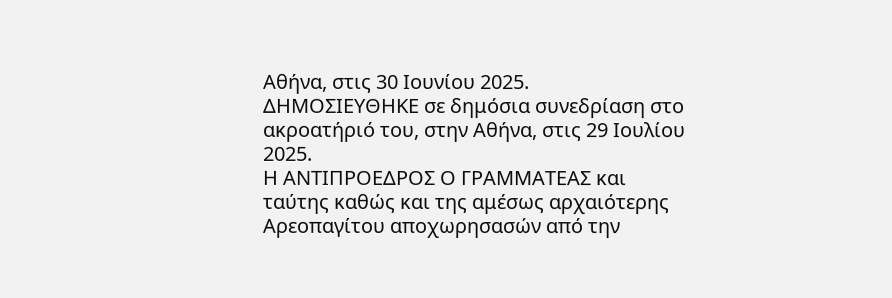Αθήνα, στις 30 Ιουνίου 2025.
ΔΗΜΟΣΙΕΥΘΗΚΕ σε δημόσια συνεδρίαση στο ακροατήριό του, στην Αθήνα, στις 29 Ιουλίου 2025.
Η ΑΝΤΙΠΡΟΕΔΡΟΣ Ο ΓΡΑΜΜΑΤΕΑΣ και ταύτης καθώς και της αμέσως αρχαιότερης Αρεοπαγίτου αποχωρησασών από την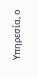Υπηρεσία, ο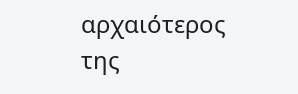αρχαιότερος της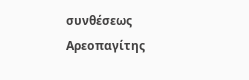συνθέσεως Αρεοπαγίτης